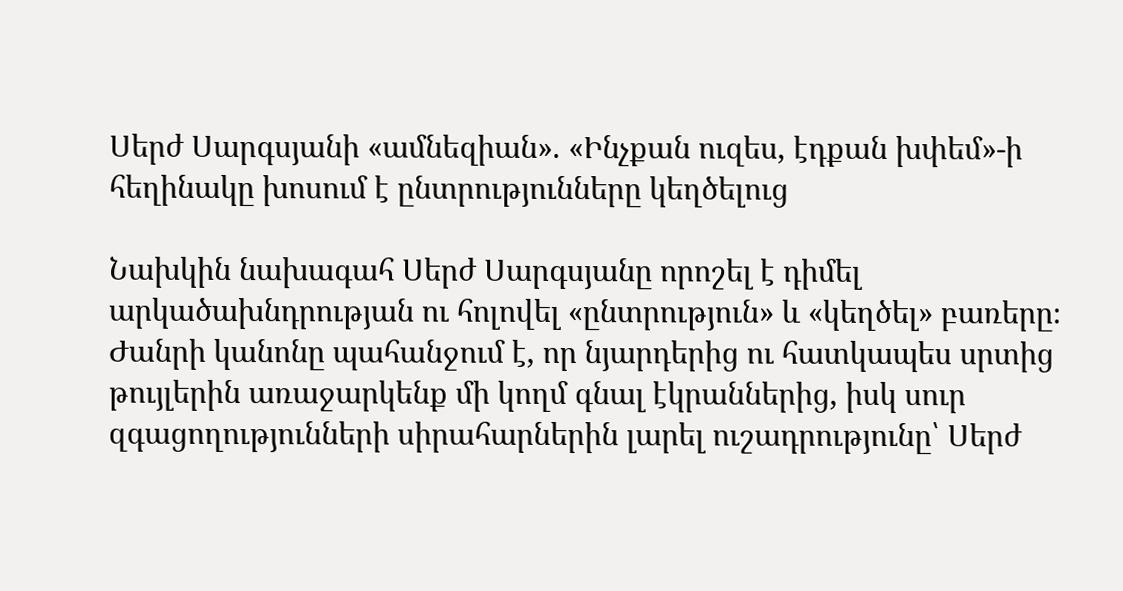Սերժ Սարգսյանի «ամնեզիան». «Ինչքան ուզես, էդքան խփեմ»-ի հեղինակը խոսում է ընտրությունները կեղծելուց

Նախկին նախագահ Սերժ Սարգսյանը որոշել է դիմել արկածախնդրության ու հոլովել «ընտրություն» և «կեղծել» բառերը։ Ժանրի կանոնը պահանջում է, որ նյարդերից ու հատկապես սրտից թույլերին առաջարկենք մի կողմ գնալ էկրաններից, իսկ սուր զգացողությունների սիրահարներին լարել ուշադրությունը՝ Սերժ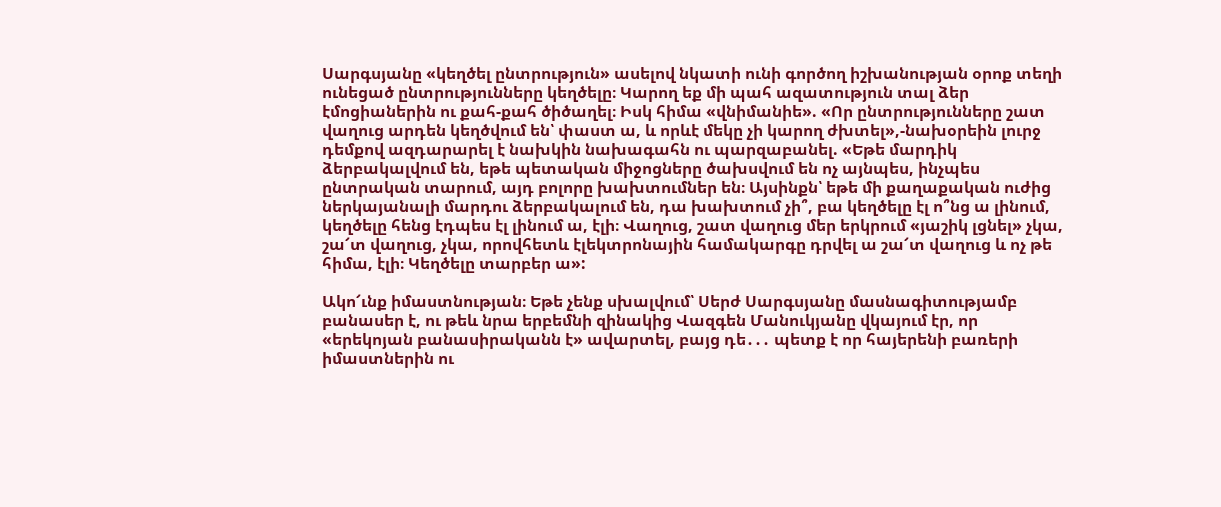Սարգսյանը «կեղծել ընտրություն» ասելով նկատի ունի գործող իշխանության օրոք տեղի ունեցած ընտրությունները կեղծելը։ Կարող եք մի պահ ազատություն տալ ձեր էմոցիաներին ու քահ-քահ ծիծաղել։ Իսկ հիմա «վնիմանիե». «Որ ընտրությունները շատ վաղուց արդեն կեղծվում են՝ փաստ ա, և որևէ մեկը չի կարող ժխտել»,-նախօրեին լուրջ դեմքով ազդարարել է նախկին նախագահն ու պարզաբանել. «Եթե մարդիկ ձերբակալվում են, եթե պետական միջոցները ծախսվում են ոչ այնպես, ինչպես ընտրական տարում, այդ բոլորը խախտումներ են։ Այսինքն՝ եթե մի քաղաքական ուժից ներկայանալի մարդու ձերբակալում են, դա խախտում չի՞, բա կեղծելը էլ ո՞նց ա լինում, կեղծելը հենց էդպես էլ լինում ա, էլի։ Վաղուց, շատ վաղուց մեր երկրում «յաշիկ լցնել» չկա, շա՜տ վաղուց, չկա, որովհետև էլեկտրոնային համակարգը դրվել ա շա՜տ վաղուց և ոչ թե հիմա, էլի։ Կեղծելը տարբեր ա»:

Ակո՜ւնք իմաստնության։ Եթե չենք սխալվում՝ Սերժ Սարգսյանը մասնագիտությամբ բանասեր է, ու թեև նրա երբեմնի զինակից Վազգեն Մանուկյանը վկայում էր, որ «երեկոյան բանասիրականն է» ավարտել, բայց դե․․․ պետք է որ հայերենի բառերի իմաստներին ու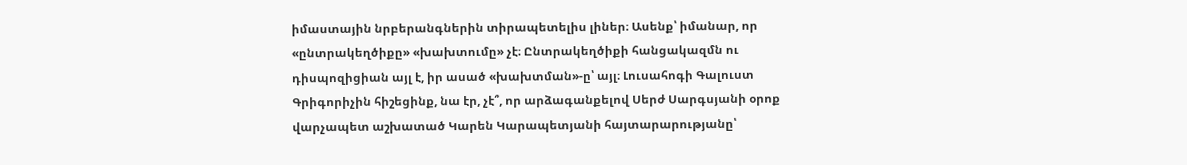իմաստային նրբերանգներին տիրապետելիս լիներ։ Ասենք՝ իմանար, որ «ընտրակեղծիքը» «խախտումը» չէ։ Ընտրակեղծիքի հանցակազմն ու դիսպոզիցիան այլ է, իր ասած «խախտման»-ը՝ այլ։ Լուսահոգի Գալուստ Գրիգորիչին հիշեցինք, նա էր, չէ՞, որ արձագանքելով Սերժ Սարգսյանի օրոք վարչապետ աշխատած Կարեն Կարապետյանի հայտարարությանը՝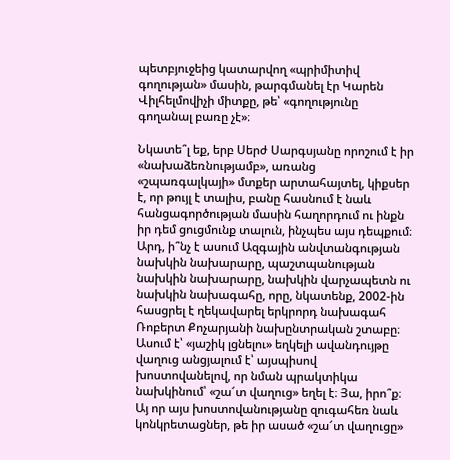պետբյուջեից կատարվող «պրիմիտիվ գողության» մասին, թարգմանել էր Կարեն Վիլհելմովիչի միտքը, թե՝ «գողությունը գողանալ բառը չէ»։

Նկատե՞լ եք, երբ Սերժ Սարգսյանը որոշում է իր «նախաձեռնությամբ», առանց «շպառգալկայի» մտքեր արտահայտել, կիքսեր է, որ թույլ է տալիս, բանը հասնում է նաև հանցագործության մասին հաղորդում ու ինքն իր դեմ ցուցմունք տալուն, ինչպես այս դեպքում։ Արդ, ի՞նչ է ասում Ազգային անվտանգության նախկին նախարարը, պաշտպանության նախկին նախարարը, նախկին վարչապետն ու նախկին նախագահը, որը, նկատենք, 2002-ին հասցրել է ղեկավարել երկրորդ նախագահ Ռոբերտ Քոչարյանի նախընտրական շտաբը։ Ասում է՝ «յաշիկ լցնելու» եղկելի ավանդույթը վաղուց անցյալում է՝ այսպիսով խոստովանելով, որ նման պրակտիկա նախկինում՝ «շա՜տ վաղուց» եղել է։ Յա, իրո՞ք։ Այ որ այս խոստովանությանը զուգահեռ նաև կոնկրետացներ, թե իր ասած «շա՜տ վաղուցը»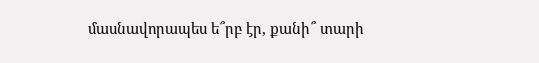մասնավորապես ե՞րբ էր, քանի՞ տարի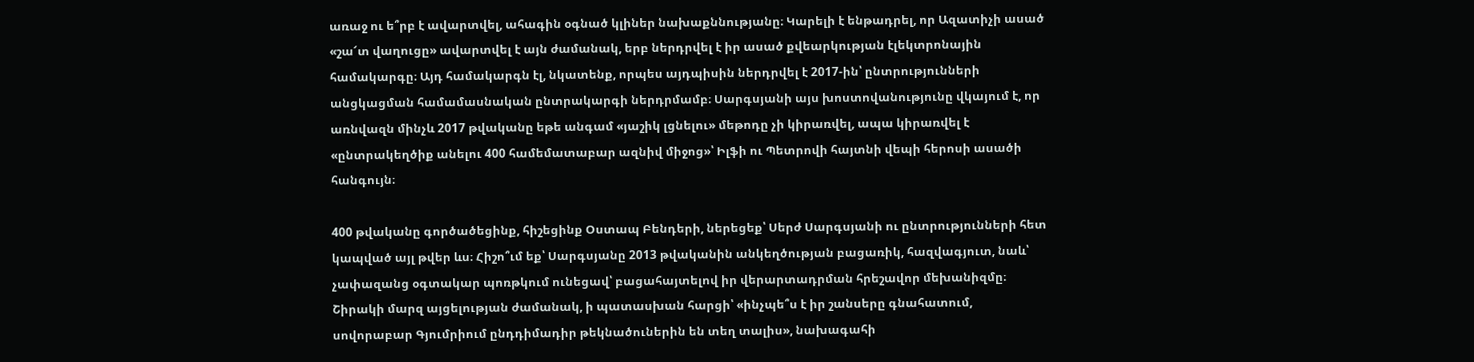առաջ ու ե՞րբ է ավարտվել, ահագին օգնած կլիներ նախաքննությանը։ Կարելի է ենթադրել, որ Ազատիչի ասած «շա՜տ վաղուցը» ավարտվել է այն ժամանակ, երբ ներդրվել է իր ասած քվեարկության էլեկտրոնային համակարգը։ Այդ համակարգն էլ, նկատենք, որպես այդպիսին ներդրվել է 2017-ին՝ ընտրությունների անցկացման համամասնական ընտրակարգի ներդրմամբ։ Սարգսյանի այս խոստովանությունը վկայում է, որ առնվազն մինչև 2017 թվականը եթե անգամ «յաշիկ լցնելու» մեթոդը չի կիրառվել, ապա կիրառվել է «ընտրակեղծիք անելու 400 համեմատաբար ազնիվ միջոց»՝ Իլֆի ու Պետրովի հայտնի վեպի հերոսի ասածի հանգույն։

400 թվականը գործածեցինք, հիշեցինք Օստապ Բենդերի, ներեցեք՝ Սերժ Սարգսյանի ու ընտրությունների հետ կապված այլ թվեր ևս։ Հիշո՞ւմ եք՝ Սարգսյանը 2013 թվականին անկեղծության բացառիկ, հազվագյուտ, նաև՝ չափազանց օգտակար պոռթկում ունեցավ՝ բացահայտելով իր վերարտադրման հրեշավոր մեխանիզմը։ Շիրակի մարզ այցելության ժամանակ, ի պատասխան հարցի՝ «ինչպե՞ս է իր շանսերը գնահատում, սովորաբար Գյումրիում ընդդիմադիր թեկնածուներին են տեղ տալիս», նախագահի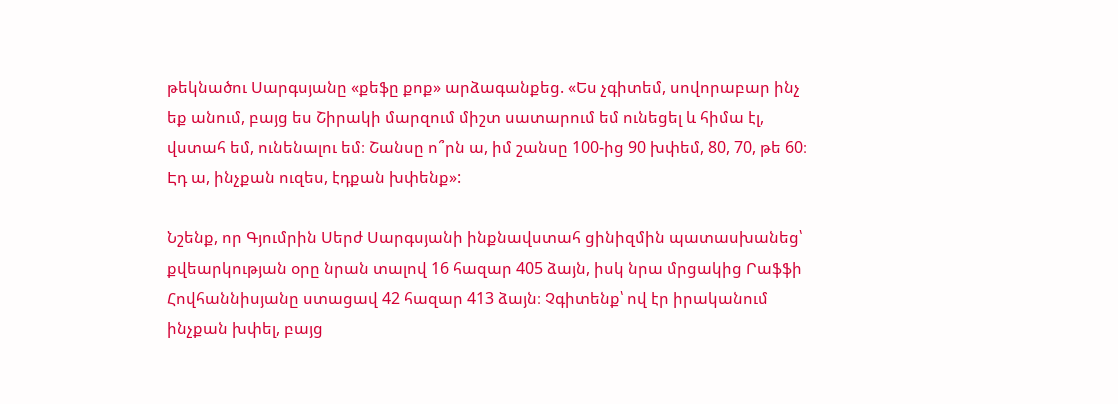թեկնածու Սարգսյանը «քեֆը քոք» արձագանքեց. «Ես չգիտեմ, սովորաբար ինչ եք անում, բայց ես Շիրակի մարզում միշտ սատարում եմ ունեցել և հիմա էլ, վստահ եմ, ունենալու եմ։ Շանսը ո՞րն ա, իմ շանսը 100-ից 90 խփեմ, 80, 70, թե 60։ Էդ ա, ինչքան ուզես, էդքան խփենք»:

Նշենք, որ Գյումրին Սերժ Սարգսյանի ինքնավստահ ցինիզմին պատասխանեց՝ քվեարկության օրը նրան տալով 16 հազար 405 ձայն, իսկ նրա մրցակից Րաֆֆի Հովհաննիսյանը ստացավ 42 հազար 413 ձայն։ Չգիտենք՝ ով էր իրականում ինչքան խփել, բայց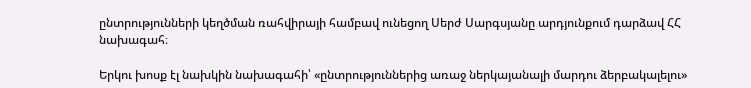ընտրությունների կեղծման ռահվիրայի համբավ ունեցող Սերժ Սարգսյանը արդյունքում դարձավ ՀՀ նախագահ։

Երկու խոսք էլ նախկին նախագահի՝ «ընտրություններից առաջ ներկայանալի մարդու ձերբակալելու»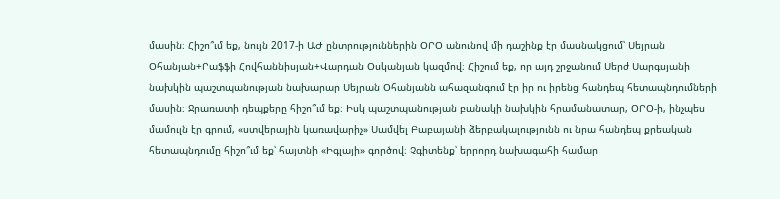մասին։ Հիշո՞ւմ եք, նույն 2017-ի ԱԺ ընտրություններին ՕՐՕ անունով մի դաշինք էր մասնակցում՝ Սեյրան Օհանյան+Րաֆֆի Հովհաննիսյան+Վարդան Օսկանյան կազմով։ Հիշում եք, որ այդ շրջանում Սերժ Սարգսյանի նախկին պաշտպանության նախարար Սեյրան Օհանյանն ահազանգում էր իր ու իրենց հանդեպ հետապնդումների մասին։ Ջրառատի դեպքերը հիշո՞ւմ եք։ Իսկ պաշտպանության բանակի նախկին հրամանատար, ՕՐՕ-ի, ինչպես մամուլն էր գրում, «ստվերային կառավարիչ» Սամվել Բաբայանի ձերբակալությունն ու նրա հանդեպ քրեական հետապնդումը հիշո՞ւմ եք՝ հայտնի «Իգլայի» գործով։ Չգիտենք՝ երրորդ նախագահի համար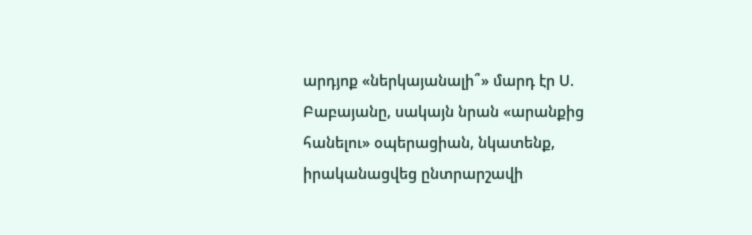արդյոք «ներկայանալի՞» մարդ էր Ս. Բաբայանը, սակայն նրան «արանքից հանելու» օպերացիան, նկատենք, իրականացվեց ընտրարշավի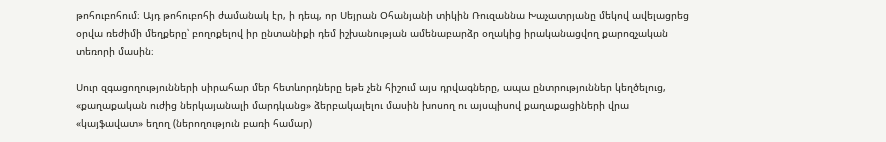թոհուբոհում։ Այդ թոհուբոհի ժամանակ էր, ի դեպ, որ Սեյրան Օհանյանի տիկին Ռուզաննա Խաչատրյանը մեկով ավելացրեց օրվա ռեժիմի մեղքերը՝ բողոքելով իր ընտանիքի դեմ իշխանության ամենաբարձր օղակից իրականացվող քարոզչական տեռորի մասին։

Սուր զգացողությունների սիրահար մեր հետևորդները եթե չեն հիշում այս դրվագները, ապա ընտրություններ կեղծելուց, «քաղաքական ուժից ներկայանալի մարդկանց» ձերբակալելու մասին խոսող ու այսպիսով քաղաքացիների վրա «կայֆավատ» եղող (ներողություն բառի համար)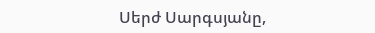Սերժ Սարգսյանը,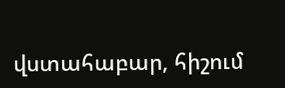վստահաբար, հիշում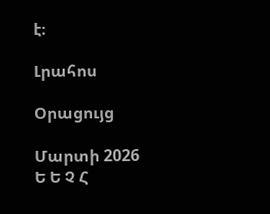է։

Լրահոս

Օրացույց

Մարտի 2026
Ե Ե Չ Հ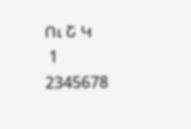Ու Շ Կ
 1
2345678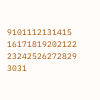9101112131415
16171819202122
23242526272829
3031